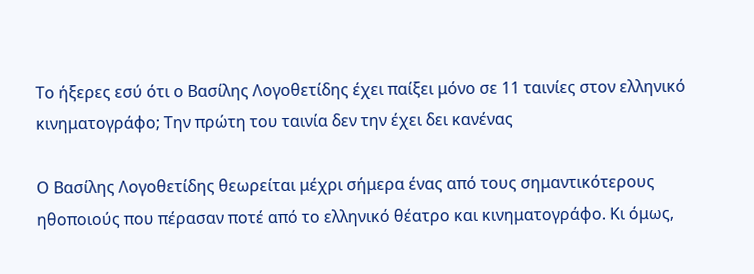Το ήξερες εσύ ότι ο Βασίλης Λογοθετίδης έχει παίξει μόνο σε 11 ταινίες στον ελληνικό κινηματογράφο; Την πρώτη του ταινία δεν την έχει δει κανένας

Ο Βασίλης Λογοθετίδης θεωρείται μέχρι σήμερα ένας από τους σημαντικότερους ηθοποιούς που πέρασαν ποτέ από το ελληνικό θέατρο και κινηματογράφο. Κι όμως,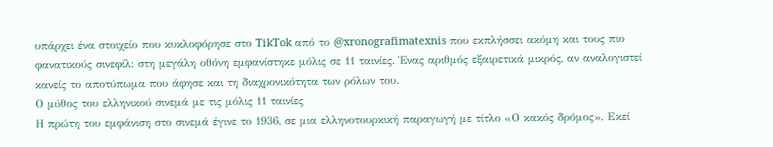υπάρχει ένα στοιχείο που κυκλοφόρησε στο TikTok από το @xronografimatexnis που εκπλήσσει ακόμη και τους πιο φανατικούς σινεφίλ: στη μεγάλη οθόνη εμφανίστηκε μόλις σε 11 ταινίες. Ένας αριθμός εξαιρετικά μικρός, αν αναλογιστεί κανείς το αποτύπωμα που άφησε και τη διαχρονικότητα των ρόλων του.
Ο μύθος του ελληνικού σινεμά με τις μόλις 11 ταινίες
Η πρώτη του εμφάνιση στο σινεμά έγινε το 1936, σε μια ελληνοτουρκική παραγωγή με τίτλο «Ο κακός δρόμος». Εκεί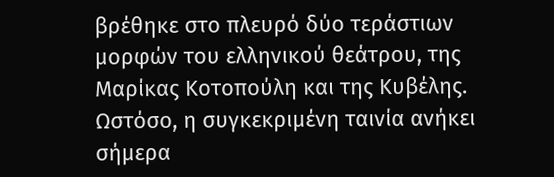βρέθηκε στο πλευρό δύο τεράστιων μορφών του ελληνικού θεάτρου, της Μαρίκας Κοτοπούλη και της Κυβέλης. Ωστόσο, η συγκεκριμένη ταινία ανήκει σήμερα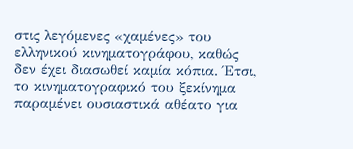στις λεγόμενες «χαμένες» του ελληνικού κινηματογράφου, καθώς δεν έχει διασωθεί καμία κόπια. Έτσι, το κινηματογραφικό του ξεκίνημα παραμένει ουσιαστικά αθέατο για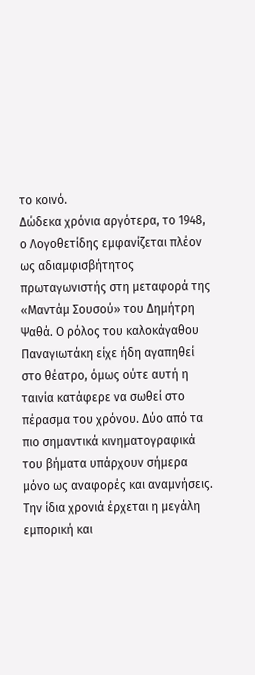το κοινό.
Δώδεκα χρόνια αργότερα, το 1948, ο Λογοθετίδης εμφανίζεται πλέον ως αδιαμφισβήτητος πρωταγωνιστής στη μεταφορά της «Μαντάμ Σουσού» του Δημήτρη Ψαθά. Ο ρόλος του καλοκάγαθου Παναγιωτάκη είχε ήδη αγαπηθεί στο θέατρο, όμως ούτε αυτή η ταινία κατάφερε να σωθεί στο πέρασμα του χρόνου. Δύο από τα πιο σημαντικά κινηματογραφικά του βήματα υπάρχουν σήμερα μόνο ως αναφορές και αναμνήσεις.
Την ίδια χρονιά έρχεται η μεγάλη εμπορική και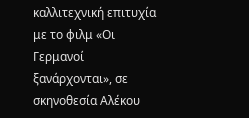καλλιτεχνική επιτυχία με το φιλμ «Οι Γερμανοί ξανάρχονται», σε σκηνοθεσία Αλέκου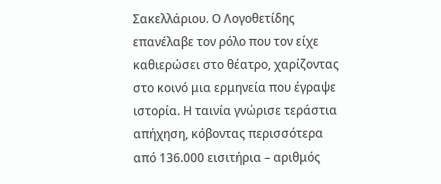Σακελλάριου. Ο Λογοθετίδης επανέλαβε τον ρόλο που τον είχε καθιερώσει στο θέατρο, χαρίζοντας στο κοινό μια ερμηνεία που έγραψε ιστορία. Η ταινία γνώρισε τεράστια απήχηση, κόβοντας περισσότερα από 136.000 εισιτήρια – αριθμός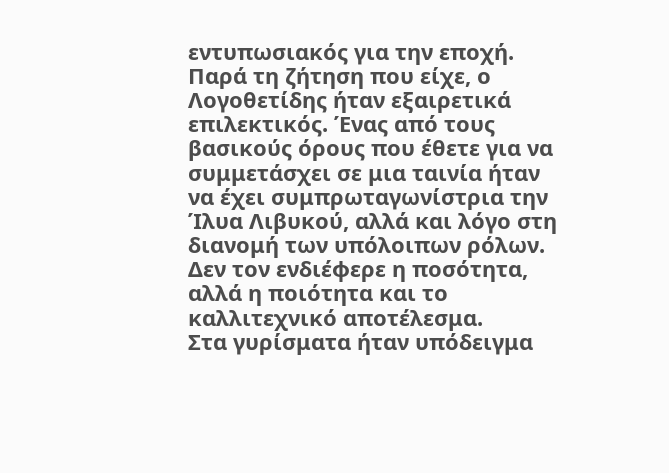εντυπωσιακός για την εποχή. Παρά τη ζήτηση που είχε, ο Λογοθετίδης ήταν εξαιρετικά επιλεκτικός. Ένας από τους βασικούς όρους που έθετε για να συμμετάσχει σε μια ταινία ήταν να έχει συμπρωταγωνίστρια την Ίλυα Λιβυκού, αλλά και λόγο στη διανομή των υπόλοιπων ρόλων. Δεν τον ενδιέφερε η ποσότητα, αλλά η ποιότητα και το καλλιτεχνικό αποτέλεσμα.
Στα γυρίσματα ήταν υπόδειγμα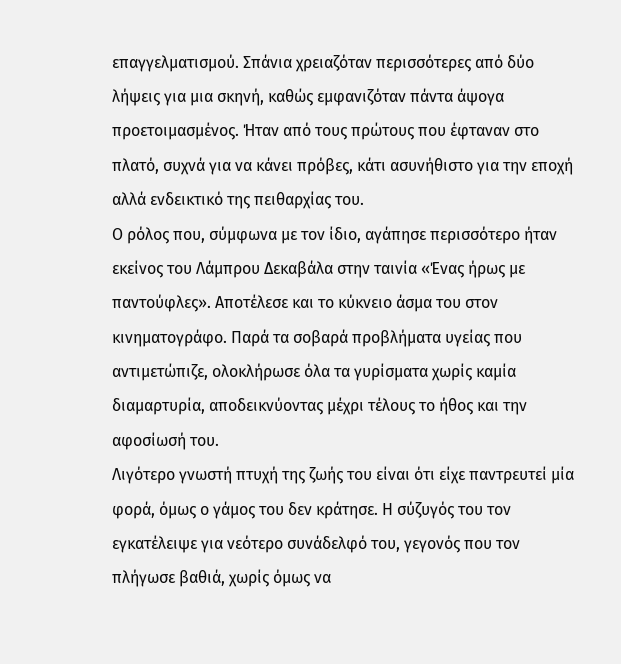επαγγελματισμού. Σπάνια χρειαζόταν περισσότερες από δύο λήψεις για μια σκηνή, καθώς εμφανιζόταν πάντα άψογα προετοιμασμένος. Ήταν από τους πρώτους που έφταναν στο πλατό, συχνά για να κάνει πρόβες, κάτι ασυνήθιστο για την εποχή αλλά ενδεικτικό της πειθαρχίας του.
Ο ρόλος που, σύμφωνα με τον ίδιο, αγάπησε περισσότερο ήταν εκείνος του Λάμπρου Δεκαβάλα στην ταινία «Ένας ήρως με παντούφλες». Αποτέλεσε και το κύκνειο άσμα του στον κινηματογράφο. Παρά τα σοβαρά προβλήματα υγείας που αντιμετώπιζε, ολοκλήρωσε όλα τα γυρίσματα χωρίς καμία διαμαρτυρία, αποδεικνύοντας μέχρι τέλους το ήθος και την αφοσίωσή του.
Λιγότερο γνωστή πτυχή της ζωής του είναι ότι είχε παντρευτεί μία φορά, όμως ο γάμος του δεν κράτησε. Η σύζυγός του τον εγκατέλειψε για νεότερο συνάδελφό του, γεγονός που τον πλήγωσε βαθιά, χωρίς όμως να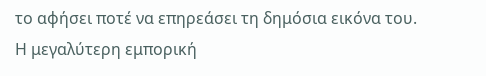το αφήσει ποτέ να επηρεάσει τη δημόσια εικόνα του. Η μεγαλύτερη εμπορική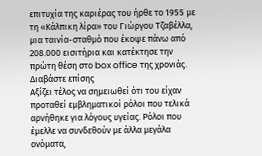επιτυχία της καριέρας του ήρθε το 1955 με τη «Κάλπικη λίρα» του Γιώργου Τζαβέλλα, μια ταινία-σταθμό που έκοψε πάνω από 208.000 εισιτήρια και κατέκτησε την πρώτη θέση στο box office της χρονιάς.
Διαβάστε επίσης
Αξίζει τέλος να σημειωθεί ότι του είχαν προταθεί εμβληματικοί ρόλοι που τελικά αρνήθηκε για λόγους υγείας. Ρόλοι που έμελλε να συνδεθούν με άλλα μεγάλα ονόματα,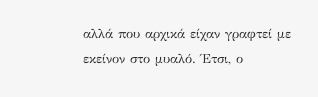αλλά που αρχικά είχαν γραφτεί με εκείνον στο μυαλό. Έτσι, ο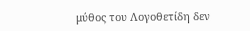μύθος του Λογοθετίδη δεν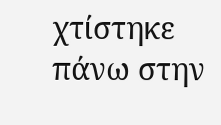χτίστηκε πάνω στην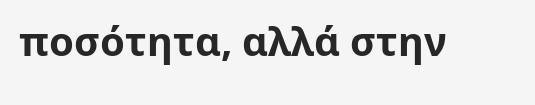ποσότητα, αλλά στην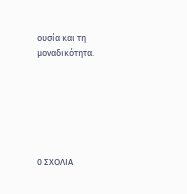ουσία και τη μοναδικότητα.






0 ΣΧΟΛΙΑ